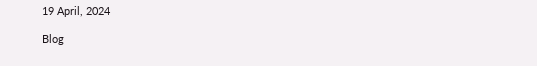19 April, 2024

Blog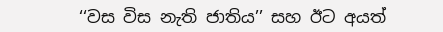‘‘වස විස නැති ජාතිය’’ සහ ඊට අයත්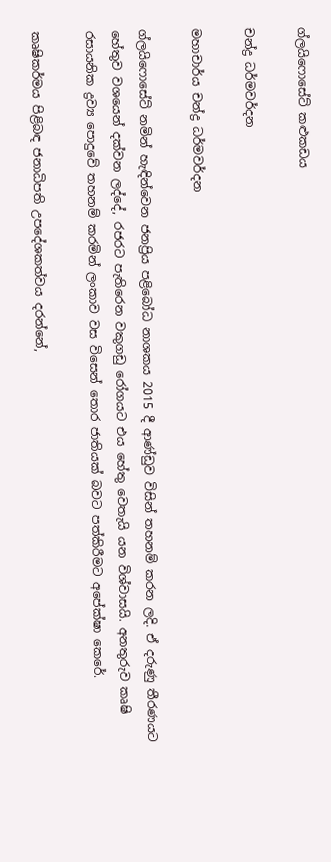ග්ලයිෆොසේට් කළුකඩය

චන්ද්‍ර ධර්මවර්දන

මහාචාර්ය චන්ද්‍ර ධර්මවර්දන

ග්ලයිෆොසේට් නමින් හැඳින්වෙන ජනප්‍රිය පළිබෝධ නාශකය 2015 දී ආණ්ඩුව විසින් තහනම් කරන ලදි. ඒ දරුණු තීරණයට හේතුව වශයෙන් දක්වන ලද්දේ, රජරට පැතිරෙන වකුගඩු රෝගයට එය හේතු වෙතැයි යන විශ්වාසයි. අනතුරුව කෘෂි රසායනික ද්‍රව්‍ය පොදුවේ තහනම් කරමින් ලංකාව වස විසෙන් තොර ජාතියක් බවට පත්කිරීමට අපේක්ෂා කෙරේ.

කෘෂිකර්මය පිළිබඳ ජනාධිපති උපදේශකත්වය දරන්නේ,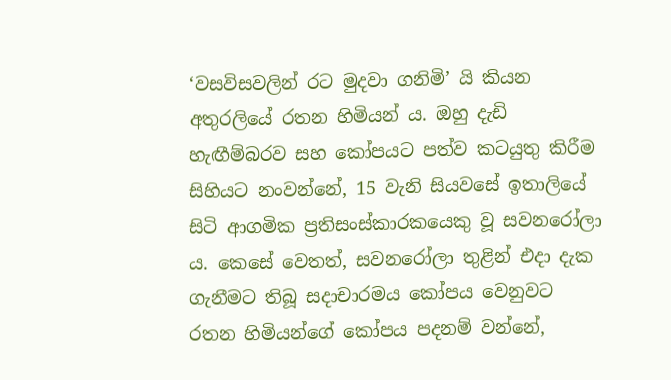‘වසවිසවලින් රට මුදවා ගනිමි’ යි කියන අතුරලියේ රතන හිමියන් ය. ඔහු දැඩි හැඟීම්බරව සහ කෝපයට පත්ව කටයුතු කිරීම සිහියට නංවන්නේ, 15 වැනි සියවසේ ඉතාලියේ සිටි ආගමික ප්‍රතිසංස්කාරකයෙකු වූ සවනරෝලා ය. කෙසේ වෙතත්, සවනරෝලා තුළින් එදා දැක ගැනීමට තිබූ සදාචාරමය කෝපය වෙනුවට රතන හිමියන්ගේ කෝපය පදනම් වන්නේ,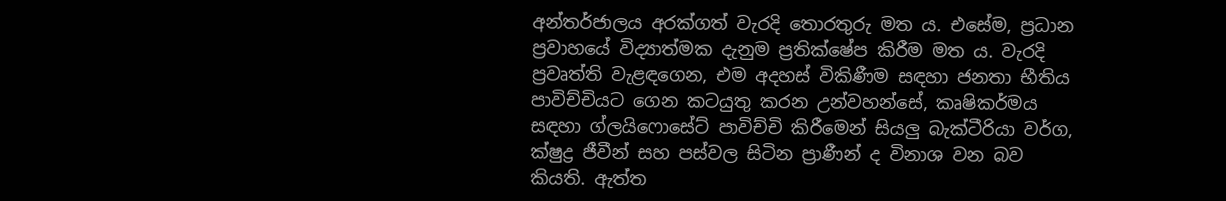අන්තර්ජාලය අරක්ගත් වැරදි තොරතුරු මත ය. එසේම, ප්‍රධාන ප්‍රවාහයේ විද්‍යාත්මක දැනුම ප්‍රතික්ෂේප කිරීම මත ය. වැරදි ප්‍රවෘත්ති වැළඳගෙන, එම අදහස් විකිණීම සඳහා ජනතා භීතිය පාවිච්චියට ගෙන කටයුතු කරන උන්වහන්සේ, කෘෂිකර්මය සඳහා ග්ලයිෆොසේට් පාවිච්චි කිරීමෙන් සියලු බැක්ටීරියා වර්ග, ක්ෂුද්‍ර ජීවීන් සහ පස්වල සිටින ප්‍රාණීන් ද විනාශ වන බව කියති. ඇත්ත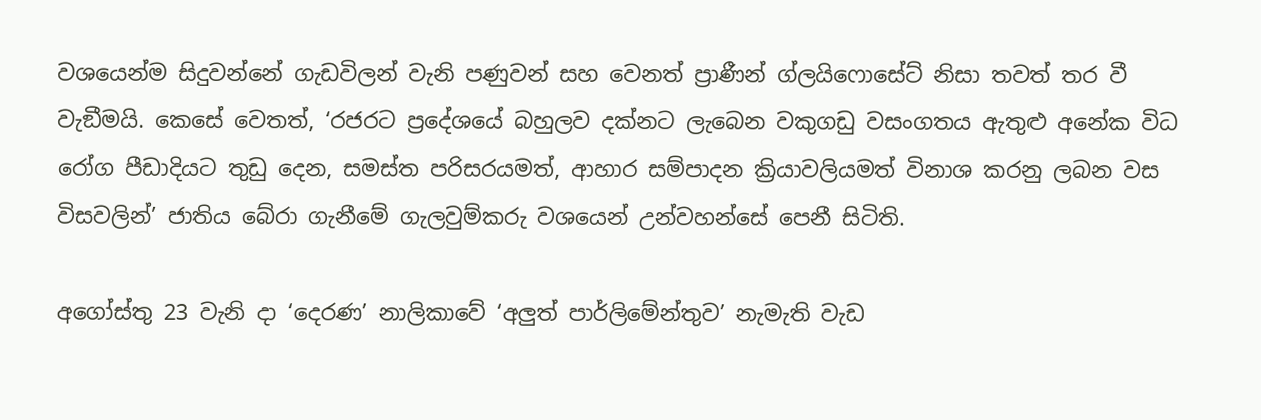වශයෙන්ම සිදුවන්නේ ගැඩවිලන් වැනි පණුවන් සහ වෙනත් ප්‍රාණීන් ග්ලයිෆොසේට් නිසා තවත් තර වී වැඞීමයි. කෙසේ වෙතත්, ‘රජරට ප්‍රදේශයේ බහුලව දක්නට ලැබෙන වකුගඩු වසංගතය ඇතුළු අනේක විධ රෝග පීඩාදියට තුඩු දෙන, සමස්ත පරිසරයමත්, ආහාර සම්පාදන ක්‍රියාවලියමත් විනාශ කරනු ලබන වස විසවලින්’ ජාතිය බේරා ගැනීමේ ගැලවුම්කරු වශයෙන් උන්වහන්සේ පෙනී සිටිති.

අගෝස්තු 23 වැනි දා ‘දෙරණ’ නාලිකාවේ ‘අලුත් පාර්ලිමේන්තුව’ නැමැති වැඩ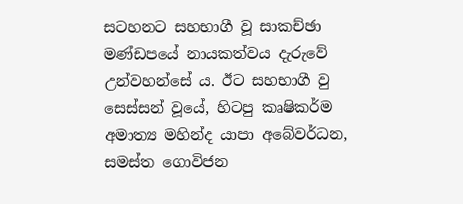සටහනට සහභාගී වූ සාකච්ඡා මණ්ඩපයේ නායකත්වය දැරුවේ උන්වහන්සේ ය. ඊට සහභාගී වු සෙස්සන් වූයේ, හිටපු කෘෂිකර්ම අමාත්‍ය මහින්ද යාපා අබේවර්ධන, සමස්ත ගොවිජන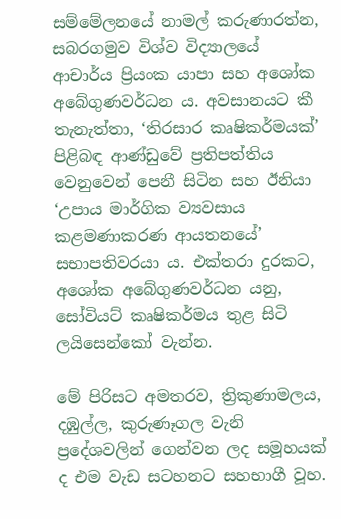සම්මේලනයේ නාමල් කරුණාරත්න, සබරගමුව විශ්ව විද්‍යාලයේ ආචාර්ය ප්‍රියංක යාපා සහ අශෝක අබේගුණවර්ධන ය. අවසානයට කී තැනැත්තා, ‘තිරසාර කෘෂිකර්මයක්’ පිළිබඳ ආණ්ඩුවේ ප්‍රතිපත්තිය වෙනුවෙන් පෙනී සිටින සහ ඊනියා ‘උපාය මාර්ගික ව්‍යවසාය කළමණාකරණ ආයතනයේ’ සභාපතිවරයා ය. එක්තරා දුරකට, අශෝක අබේගුණවර්ධන යනු, සෝවියට් කෘෂිකර්මය තුළ සිටි ලයිසෙන්කෝ වැන්න.

මේ පිරිසට අමතරව, ත්‍රිකුණාමලය, දඹුල්ල, කුරුණෑගල වැනි ප්‍රදේශවලින් ගෙන්වන ලද සමූහයක් ද එම වැඩ සටහනට සහභාගී වූහ.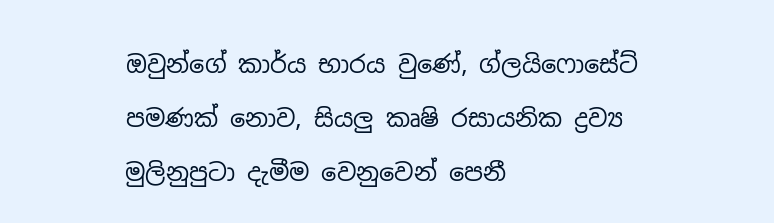ඔවුන්ගේ කාර්ය භාරය වුණේ, ග්ලයිෆොසේට් පමණක් නොව, සියලු කෘෂි රසායනික ද්‍රව්‍ය මුලිනුපුටා දැමීම වෙනුවෙන් පෙනී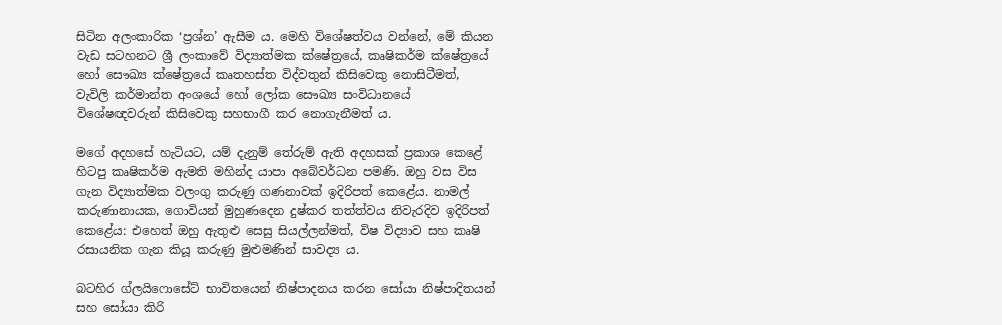සිටින අලංකාරික ‘ප්‍රශ්න’ ඇසීම ය. මෙහි විශේෂත්වය වන්නේ, මේ කියන වැඩ සටහනට ශ්‍රී ලංකාවේ විද්‍යාත්මක ක්ෂේත්‍රයේ, කෘෂිකර්ම ක්ෂේත්‍රයේ හෝ සෞඛ්‍ය ක්ෂේත්‍රයේ කෘතහස්ත විද්වතුන් කිසිවෙකු නොසිටීමත්, වැවිලි කර්මාන්ත අංශයේ හෝ ලෝක සෞඛ්‍ය සංවිධානයේ විශේෂඥවරුන් කිසිවෙකු සහභාගී කර නොගැනීමත් ය.

මගේ අදහසේ හැටියට, යම් දැනුම් තේරුම් ඇති අදහසක් ප්‍රකාශ කෙළේ හිටපු කෘෂිකර්ම ඇමති මහින්ද යාපා අබේවර්ධන පමණි. ඔහු වස විස ගැන විද්‍යාත්මක වලංගු කරුණු ගණනාවක් ඉදිරිපත් කෙළේය. නාමල් කරුණානායක, ගොවියන් මුහුණදෙන දුෂ්කර තත්ත්වය නිවැරදිව ඉදිරිපත් කෙළේය: එහෙත් ඔහු ඇතුළු සෙසු සියල්ලන්මත්, විෂ විද්‍යාව සහ කෘෂි රසායනික ගැන කියූ කරුණු මුළුමණින් සාවද්‍ය ය.

බටහිර ග්ලයිෆොසේට් භාවිතයෙන් නිෂ්පාදනය කරන සෝයා නිෂ්පාදිතයන් සහ සෝයා කිරි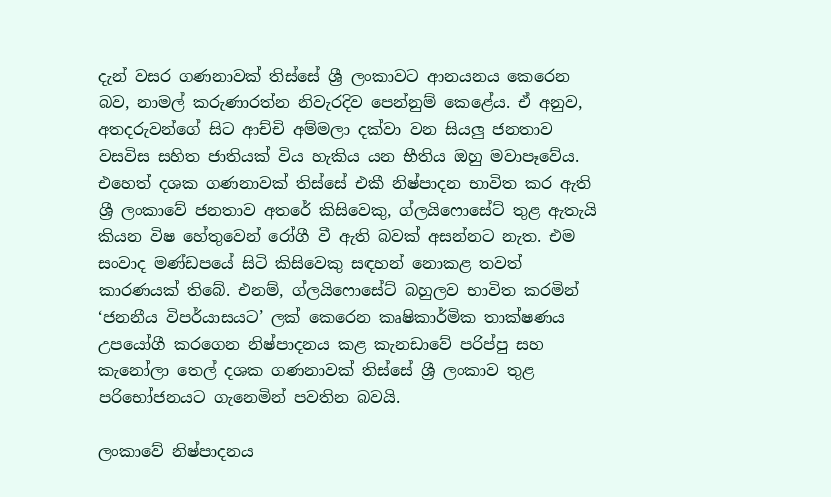දැන් වසර ගණනාවක් තිස්සේ ශ්‍රී ලංකාවට ආනයනය කෙරෙන බව, නාමල් කරුණාරත්න නිවැරදිව පෙන්නුම් කෙළේය. ඒ අනුව, අතදරුවන්ගේ සිට ආච්චි අම්මලා දක්වා වන සියලු ජනතාව වසවිස සහිත ජාතියක් විය හැකිය යන භීතිය ඔහු මවාපෑවේය. එහෙත් දශක ගණනාවක් තිස්සේ එකී නිෂ්පාදන භාවිත කර ඇති ශ්‍රී ලංකාවේ ජනතාව අතරේ කිසිවෙකු, ග්ලයිෆොසේට් තුළ ඇතැයි කියන විෂ හේතුවෙන් රෝගී වී ඇති බවක් අසන්නට නැත. එම සංවාද මණ්ඩපයේ සිටි කිසිවෙකු සඳහන් නොකළ තවත් කාරණයක් තිබේ. එනම්, ග්ලයිෆොසේට් බහුලව භාවිත කරමින් ‘ජනනීය විපර්යාසයට’ ලක් කෙරෙන කෘෂිකාර්මික තාක්ෂණය උපයෝගී කරගෙන නිෂ්පාදනය කළ කැනඩාවේ පරිප්පු සහ කැනෝලා තෙල් දශක ගණනාවක් තිස්සේ ශ්‍රී ලංකාව තුළ පරිභෝජනයට ගැනෙමින් පවතින බවයි.

ලංකාවේ නිෂ්පාදනය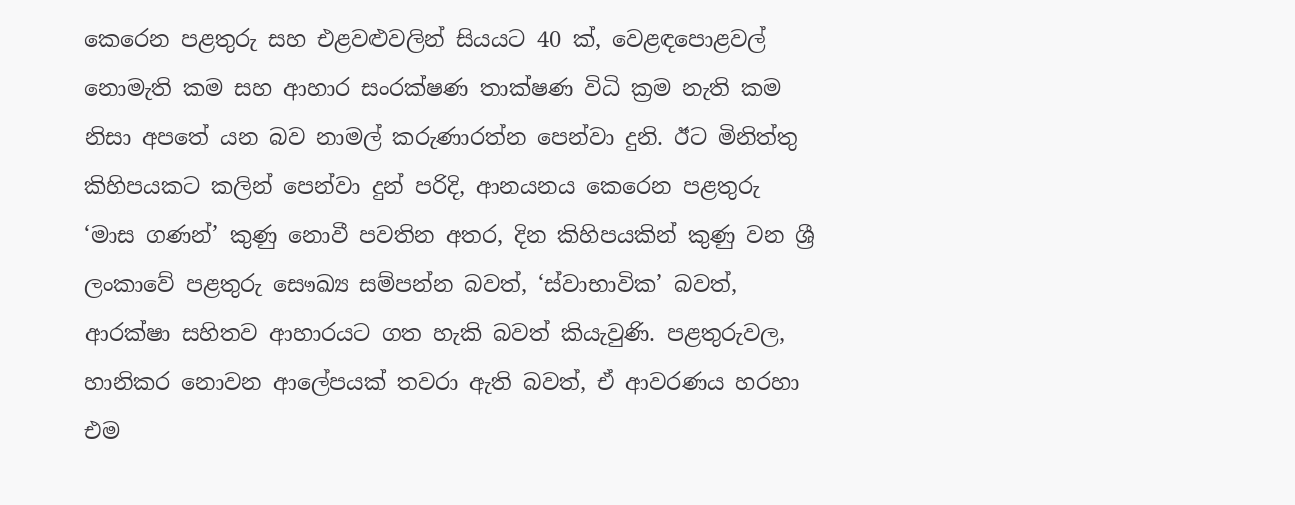කෙරෙන පළතුරු සහ එළවළුවලින් සියයට 40 ක්, වෙළඳපොළවල් නොමැති කම සහ ආහාර සංරක්ෂණ තාක්ෂණ විධි ක්‍රම නැති කම නිසා අපතේ යන බව නාමල් කරුණාරත්න පෙන්වා දුනි. ඊට මිනිත්තු කිහිපයකට කලින් පෙන්වා දුන් පරිදි, ආනයනය කෙරෙන පළතුරු ‘මාස ගණන්’ කුණු නොවී පවතින අතර, දින කිහිපයකින් කුණු වන ශ්‍රී ලංකාවේ පළතුරු සෞඛ්‍ය සම්පන්න බවත්, ‘ස්වාභාවික’ බවත්, ආරක්ෂා සහිතව ආහාරයට ගත හැකි බවත් කියැවුණි. පළතුරුවල, හානිකර නොවන ආලේපයක් තවරා ඇති බවත්, ඒ ආවරණය හරහා එම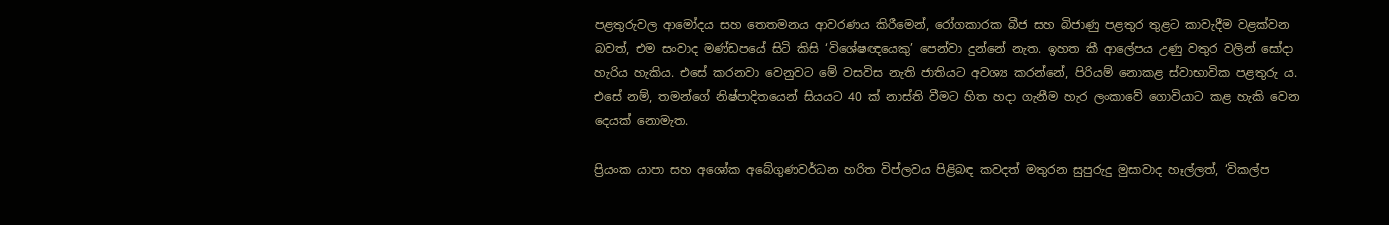පළතුරුවල ආමෝදය සහ තෙතමනය ආවරණය කිරීමෙන්, රෝගකාරක බීජ සහ බිජාණු පළතුර තුළට කාවැදීම වළක්වන බවත්, එම සංවාද මණ්ඩපයේ සිටි කිසි ‘විශේෂඥයෙකු’ පෙන්වා දුන්නේ නැත. ඉහත කී ආලේපය උණු වතුර වලින් සෝදා හැරිය හැකිය. එසේ කරනවා වෙනුවට මේ වසවිස නැති ජාතියට අවශ්‍ය කරන්නේ, පිරියම් නොකළ ස්වාභාවික පළතුරු ය. එසේ නම්, තමන්ගේ නිෂ්පාදිතයෙන් සියයට 40 ක් නාස්ති වීමට හිත හදා ගැනීම හැර ලංකාවේ ගොවියාට කළ හැකි වෙන දෙයක් නොමැත.

ප්‍රියංක යාපා සහ අශෝක අබේගුණවර්ධන හරිත විප්ලවය පිළිබඳ කවදත් මතුරන සුපුරුදු මුසාවාද හෑල්ලත්, ‘විකල්ප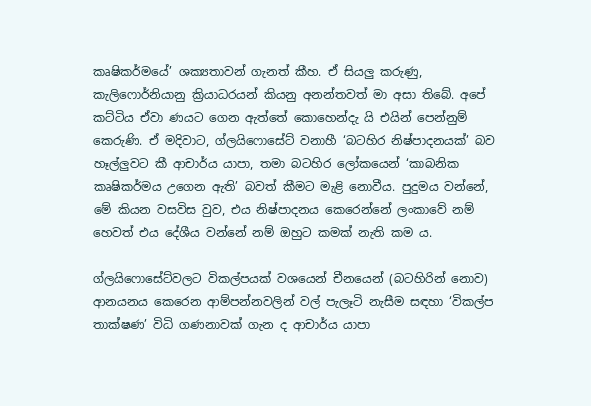කෘෂිකර්මයේ’ ශක්‍යතාවන් ගැනත් කීහ. ඒ සියලු කරුණු, කැලිෆොර්නියානු ක්‍රියාධරයන් කියනු අනන්තවත් මා අසා තිබේ. අපේ කට්ටිය ඒවා ණයට ගෙන ඇත්තේ කොහෙන්දැ යි එයින් පෙන්නුම් කෙරුණි. ඒ මදිවාට, ග්ලයිෆොසේට් වනාහී ‘බටහිර නිෂ්පාදනයක්’ බව හෑල්ලුවට කී ආචාර්ය යාපා, තමා බටහිර ලෝකයෙන් ‘කාබනික කෘෂිකර්මය උගෙන ඇති’ බවත් කීමට මැළි නොවීය. පුදුමය වන්නේ, මේ කියන වසවිස වුව, එය නිෂ්පාදනය කෙරෙන්නේ ලංකාවේ නම් හෙවත් එය දේශීය වන්නේ නම් ඔහුට කමක් නැති කම ය.

ග්ලයිෆොසේට්වලට විකල්පයක් වශයෙන් චීනයෙන් (බටහිරින් නොව) ආනයනය කෙරෙන ආම්පන්නවලින් වල් පැලෑටි නැසීම සඳහා ‘විකල්ප තාක්ෂණ’ විධි ගණනාවක් ගැන ද ආචාර්ය යාපා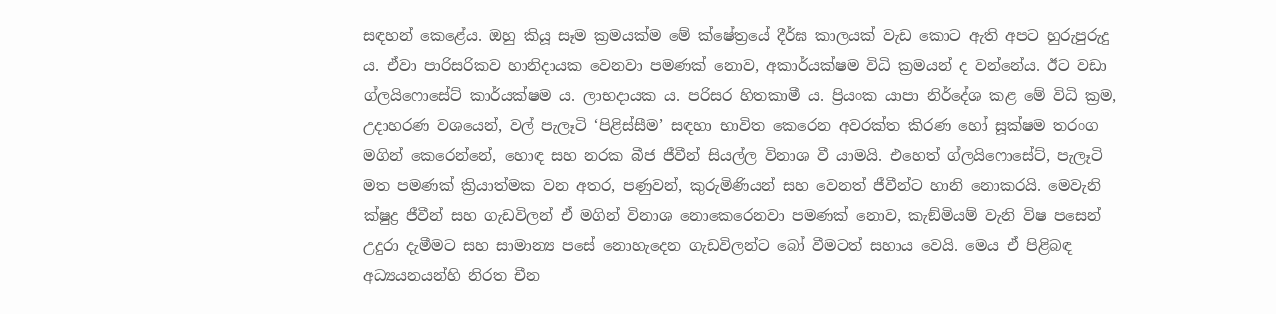සඳහන් කෙළේය. ඔහු කියූ සෑම ක්‍රමයක්ම මේ ක්ෂේත්‍රයේ දීර්ඝ කාලයක් වැඩ කොට ඇති අපට හුරුපුරුදු ය. ඒවා පාරිසරිකව හානිදායක වෙනවා පමණක් නොව, අකාර්යක්ෂම විධි ක්‍රමයන් ද වන්නේය. ඊට වඩා ග්ලයිෆොසේට් කාර්යක්ෂම ය. ලාභදායක ය. පරිසර හිතකාමී ය. ප්‍රියංක යාපා නිර්දේශ කළ මේ විධි ක්‍රම, උදාහරණ වශයෙන්, වල් පැලෑටි ‘පිළිස්සීම’ සඳහා භාවිත කෙරෙන අවරක්ත කිරණ හෝ සූක්ෂම තරංග මගින් කෙරෙන්නේ, හොඳ සහ නරක බීජ ජීවීන් සියල්ල විනාශ වී යාමයි. එහෙත් ග්ලයිෆොසේට්, පැලෑටි මත පමණක් ක්‍රියාත්මක වන අතර, පණුවන්, කුරුමිණියන් සහ වෙනත් ජීවීන්ට හානි නොකරයි. මෙවැනි ක්ෂුද්‍ර ජීවීන් සහ ගැඩවිලන් ඒ මගින් විනාශ නොකෙරෙනවා පමණක් නොව, කැඞ්මියම් වැනි විෂ පසෙන් උදුරා දැමීමට සහ සාමාන්‍ය පසේ නොහැදෙන ගැඩවිලන්ට බෝ වීමටත් සහාය වෙයි. මෙය ඒ පිළිබඳ අධ්‍යයනයන්හි නිරත චීන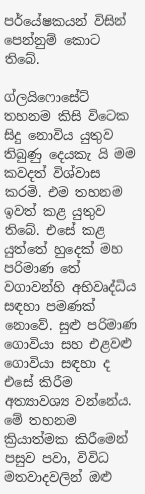පර්යේෂකයන් විසින් පෙන්නුම් කොට තිබේ.

ග්ලයිෆොසේට් තහනම කිසි විටෙක සිදු නොවිය යුතුව තිබුණු දෙයකැ යි මම කවදත් විශ්වාස කරමි. එම තහනම ඉවත් කළ යුතුව තිබේ. එසේ කළ යුත්තේ හුදෙක් මහ පරිමාණ තේ වගාවන්හි අභිවෘද්ධිය සඳහා පමණක් නොවේ. සුළු පරිමාණ ගොවියා සහ එළවළු ගොවියා සඳහා ද එසේ කිරීම අත්‍යාවශ්‍ය වන්නේය. මේ තහනම ක්‍රියාත්මක කිරීමෙන් පසුව පවා, විවිධ මතවාදවලින් ඔළු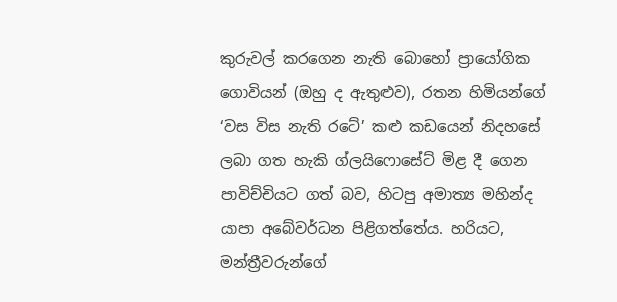කුරුවල් කරගෙන නැති බොහෝ ප්‍රායෝගික ගොවියන් (ඔහු ද ඇතුළුව), රතන හිමියන්ගේ ‘වස විස නැති රටේ’ කළු කඩයෙන් නිදහසේ ලබා ගත හැකි ග්ලයිෆොසේට් මිළ දී ගෙන පාවිච්චියට ගත් බව, හිටපු අමාත්‍ය මහින්ද යාපා අබේවර්ධන පිළිගත්තේය. හරියට, මන්ත්‍රීවරුන්ගේ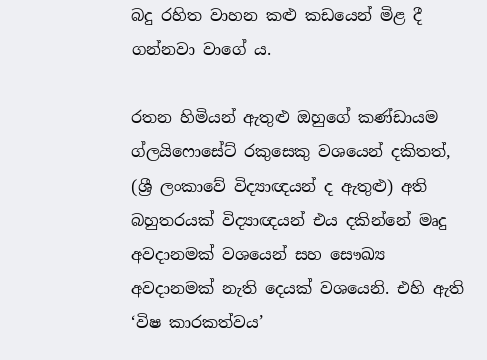බදු රහිත වාහන කළු කඩයෙන් මිළ දී ගන්නවා වාගේ ය.

රතන හිමියන් ඇතුළු ඔහුගේ කණ්ඩායම ග්ලයිෆොසේට් රකුසෙකු වශයෙන් දකිතත්, (ශ්‍රී ලංකාවේ විද්‍යාඥයන් ද ඇතුළු) අති බහුතරයක් විද්‍යාඥයන් එය දකින්නේ මෘදු අවදානමක් වශයෙන් සහ සෞඛ්‍ය අවදානමක් නැති දෙයක් වශයෙනි. එහි ඇති ‘විෂ කාරකත්වය’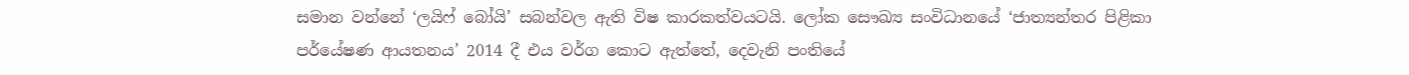සමාන වන්නේ ‘ලයිෆ් බෝයි’ සබන්වල ඇති විෂ කාරකත්වයටයි. ලෝක සෞඛ්‍ය සංවිධානයේ ‘ජාත්‍යන්තර පිළිකා පර්යේෂණ ආයතනය’ 2014 දී එය වර්ග කොට ඇත්තේ, දෙවැනි පංතියේ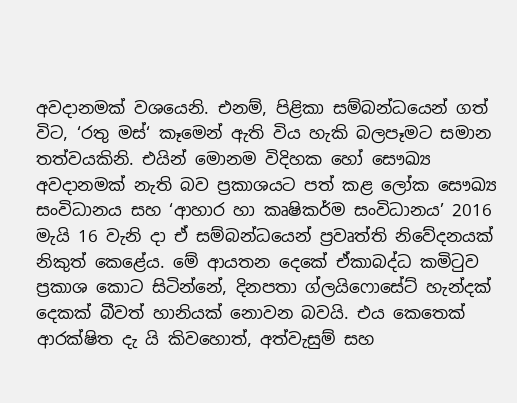අවදානමක් වශයෙනි. එනම්, පිළිකා සම්බන්ධයෙන් ගත් විට, ‘රතු මස්‘ කෑමෙන් ඇති විය හැකි බලපෑමට සමාන තත්වයකිනි. එයින් මොනම විදිහක හෝ සෞඛ්‍ය අවදානමක් නැති බව ප්‍රකාශයට පත් කළ ලෝක සෞඛ්‍ය සංවිධානය සහ ‘ආහාර හා කෘෂිකර්ම සංවිධානය’ 2016 මැයි 16 වැනි දා ඒ සම්බන්ධයෙන් ප්‍රවෘත්ති නිවේදනයක් නිකුත් කෙළේය. මේ ආයතන දෙකේ ඒකාබද්ධ කමිටුව ප්‍රකාශ කොට සිටින්නේ, දිනපතා ග්ලයිෆොසේට් හැන්දක් දෙකක් බීවත් හානියක් නොවන බවයි. එය කෙතෙක් ආරක්ෂිත දැ යි කිවහොත්, අත්වැසුම් සහ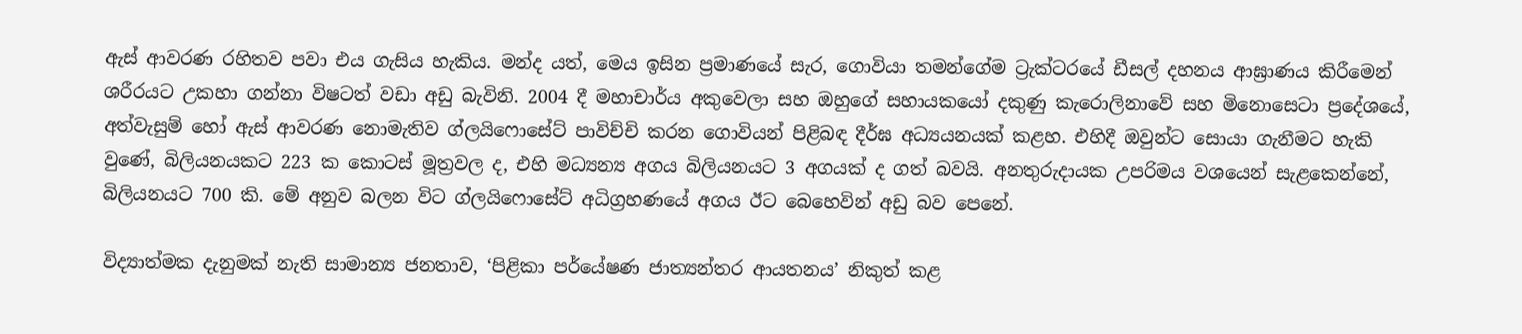ඇස් ආවරණ රහිතව පවා එය ගැසිය හැකිය. මන්ද යත්, මෙය ඉසින ප්‍රමාණයේ සැර, ගොවියා තමන්ගේම ට්‍රැක්ටරයේ ඩීසල් දහනය ආඝ්‍රාණය කිරීමෙන් ශරීරයට උකහා ගන්නා විෂටත් වඩා අඩු බැවිනි. 2004 දී මහාචාර්ය අකුවෙලා සහ ඔහුගේ සහායකයෝ දකුණු කැරොලිනාවේ සහ මිනොසෙටා ප්‍රදේශයේ, අත්වැසුම් හෝ ඇස් ආවරණ නොමැතිව ග්ලයිෆොසේට් පාවිච්චි කරන ගොවියන් පිළිබඳ දීර්ඝ අධ්‍යයනයක් කළහ. එහිදී ඔවුන්ට සොයා ගැනීමට හැකි වුණේ, බිලියනයකට 223 ක කොටස් මූත්‍රවල ද, එහි මධ්‍යන්‍ය අගය බිලියනයට 3 අගයක් ද ගත් බවයි. අනතුරුදායක උපරිමය වශයෙන් සැළකෙන්නේ, බිලියනයට 700 කි. මේ අනුව බලන විට ග්ලයිෆොසේට් අධිග්‍රහණයේ අගය ඊට බෙහෙවින් අඩු බව පෙනේ.

විද්‍යාත්මක දැනුමක් නැති සාමාන්‍ය ජනතාව, ‘පිළිකා පර්යේෂණ ජාත්‍යන්තර ආයතනය’ නිකුත් කළ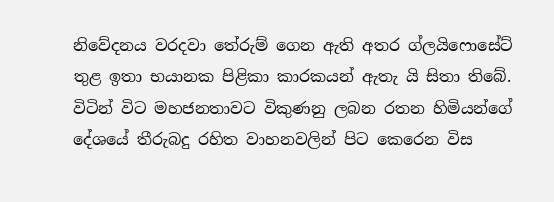නිවේදනය වරදවා තේරුම් ගෙන ඇති අතර ග්ලයිෆොසේට් තුළ ඉතා භයානක පිළිකා කාරකයන් ඇතැ යි සිතා තිබේ. විටින් විට මහජනතාවට විකුණනු ලබන රතන හිමියන්ගේ දේශයේ තීරුබදු රහිත වාහනවලින් පිට කෙරෙන විස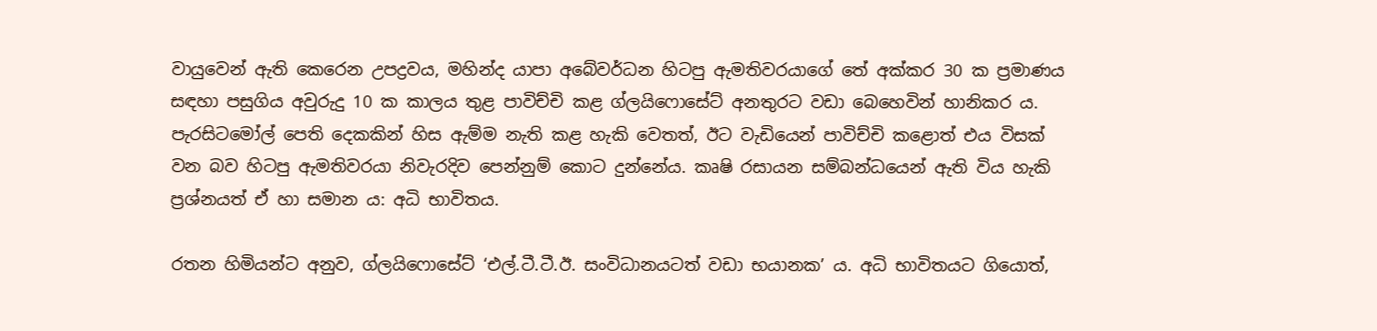වායුවෙන් ඇති කෙරෙන උපද්‍රවය, මහින්ද යාපා අබේවර්ධන හිටපු ඇමතිවරයාගේ තේ අක්කර 30 ක ප්‍රමාණය සඳහා පසුගිය අවුරුදු 10 ක කාලය තුළ පාවිච්චි කළ ග්ලයිෆොසේට් අනතුරට වඩා බෙහෙවින් හානිකර ය. පැරසිටමෝල් පෙති දෙකකින් හිස ඇම්ම නැති කළ හැකි වෙතත්, ඊට වැඩියෙන් පාවිච්චි කළොත් එය විසක් වන බව හිටපු ඇමතිවරයා නිවැරදිව පෙන්නුම් කොට දුන්නේය. කෘෂි රසායන සම්බන්ධයෙන් ඇති විය හැකි ප්‍රශ්නයත් ඒ හා සමාන ය: අධි භාවිතය.

රතන හිමියන්ට අනුව, ග්ලයිෆොසේට් ‘එල්.ටී.ටී.ඊ. සංවිධානයටත් වඩා භයානක’ ය. අධි භාවිතයට ගියොත්,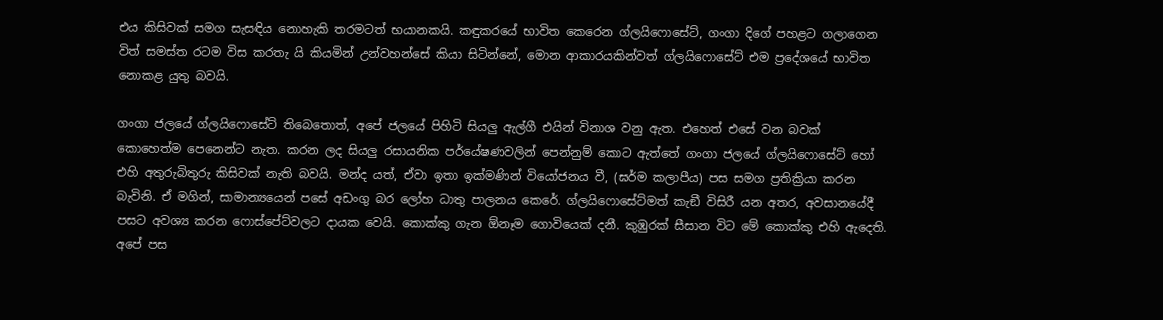එය කිසිවක් සමග සැසඳිය නොහැකි තරමටත් භයානකයි. කඳුකරයේ භාවිත කෙරෙන ග්ලයිෆොසේට්, ගංගා දිගේ පහළට ගලාගෙන විත් සමස්ත රටම විස කරතැ යි කියමින් උන්වහන්සේ කියා සිටින්නේ, මොන ආකාරයකින්වත් ග්ලයිෆොසේට් එම ප්‍රදේශයේ භාවිත නොකළ යුතු බවයි.

ගංගා ජලයේ ග්ලයිෆොසේට් තිබෙතොත්, අපේ ජලයේ පිහිටි සියලු ඇල්ගී එයින් විනාශ වනු ඇත. එහෙත් එසේ වන බවක් කොහෙත්ම පෙනෙන්ට නැත. කරන ලද සියලු රසායනික පර්යේෂණවලින් පෙන්නුම් කොට ඇත්තේ ගංගා ජලයේ ග්ලයිෆොසේට් හෝ එහි අතුරුබිතුරු කිසිවක් නැති බවයි. මන්ද යත්, ඒවා ඉතා ඉක්මණින් වියෝජනය වී, (ඝර්ම කලාපීය) පස සමග ප්‍රතික්‍රියා කරන බැවිනි. ඒ මගින්, සාමාන්‍යයෙන් පසේ අඩංගු බර ලෝහ ධාතු පාලනය කෙරේ. ග්ලයිෆොසේට්මත් කැඞී විසිරී යන අතර, අවසානයේදී පසට අවශ්‍ය කරන ෆොස්පේට්වලට දායක වෙයි. කොක්කු ගැන ඕනෑම ගොවියෙක් දනී. කුඹුරක් සීසාන විට මේ කොක්කු එහි ඇදෙති. අපේ පස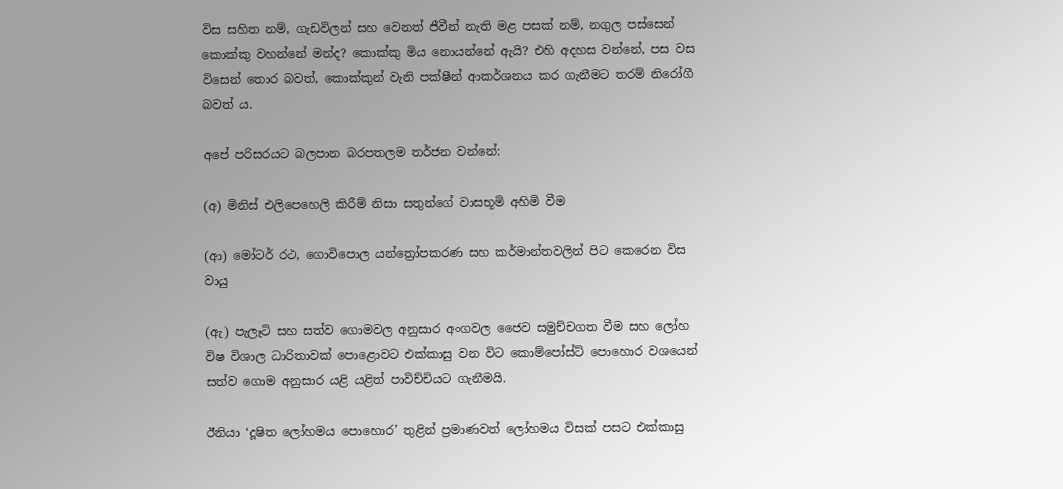විස සහිත නම්, ගැඩවිලන් සහ වෙනත් ජීවීන් නැති මළ පසක් නම්, නගුල පස්සෙන් කොක්කු වහන්නේ මන්ද? කොක්කු මිය නොයන්නේ ඇයි? එහි අදහස වන්නේ, පස වස විසෙන් තොර බවත්, කොක්කුන් වැනි පක්ෂීන් ආකර්ශනය කර ගැනීමට තරම් නිරෝගී බවත් ය.

අපේ පරිසරයට බලපාන බරපතලම තර්ජන වන්නේ:

(අ) මිනිස් එලිපෙහෙලි කිරීම් නිසා සතුන්ගේ වාසභූමි අහිමි වීම

(ආ) මෝටර් රථ, ගොවිපොල යන්ත්‍රෝපකරණ සහ කර්මාන්තවලින් පිට කෙරෙන විස වායු

(ඇ) පැලෑටි සහ සත්ව ගොමවල අනුසාර අංගවල ජෛව සමුච්චගත වීම සහ ලෝහ විෂ විශාල ධාරිතාවක් පොළොවට එක්කාසු වන විට කොම්පෝස්ට් පොහොර වශයෙන් සත්ව ගොම අනුසාර යළි යළිත් පාවිච්චියට ගැනීමයි.

ඊනියා ‘දූෂිත ලෝහමය පොහොර’ තුළින් ප්‍රමාණවත් ලෝහමය විසක් පසට එක්කාසු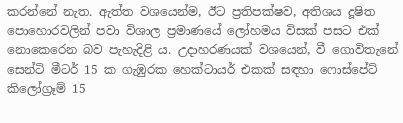කරන්නේ නැත. ඇත්ත වශයෙන්ම, ඊට ප්‍රතිපක්ෂව, අතිශය දූෂිත පොහොරවලින් පවා විශාල ප්‍රමාණයේ ලෝහමය විසක් පසට එක් නොකෙරෙන බව පැහැදිළි ය. උදාහරණයක් වශයෙන්, වී ගොවිතැනේ සෙන්ටි මීටර් 15 ක ගැඹුරක හෙක්ටායර් එකක් සඳහා ෆොස්පේට් කිලෝග්‍රෑම් 15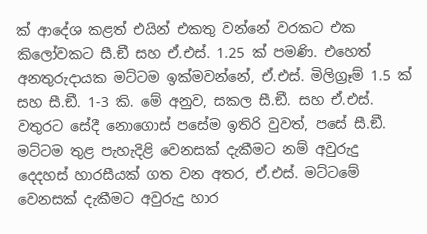ක් ආදේශ කළත් එයින් එකතු වන්නේ වරකට එක කිලෝවකට සී.ඞී සහ ඒ.එස්. 1.25 ක් පමණි. එහෙත් අනතුරුදායක මට්ටම ඉක්මවන්නේ, ඒ.එස්. මිලිග්‍රෑම් 1.5 ක් සහ සී.ඞී. 1-3 කි. මේ අනුව, සකල සී.ඞී. සහ ඒ.එස්. වතුරට සේදී නොගොස් පසේම ඉතිරි වුවත්, පසේ සී.ඞී. මට්ටම තුළ පැහැදිළි වෙනසක් දැකීමට නම් අවුරුදු දෙදහස් හාරසීයක් ගත වන අතර, ඒ.එස්. මට්ටමේ වෙනසක් දැකීමට අවුරුදු හාර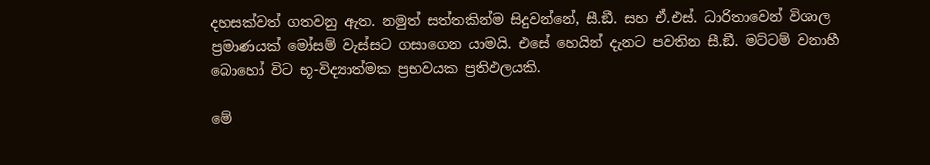දහසක්වත් ගතවනු ඇත. නමුත් සත්තකින්ම සිදුවන්නේ, සී.ඞී. සහ ඒ.එස්. ධාරිතාවෙන් විශාල ප්‍රමාණයක් මෝසම් වැස්සට ගසාගෙන යාමයි. එසේ හෙයින් දැනට පවතින සී.ඞී. මට්ටම් වනාහී බොහෝ විට භූ-විද්‍යාත්මක ප්‍රභවයක ප්‍රතිඵලයකි.

මේ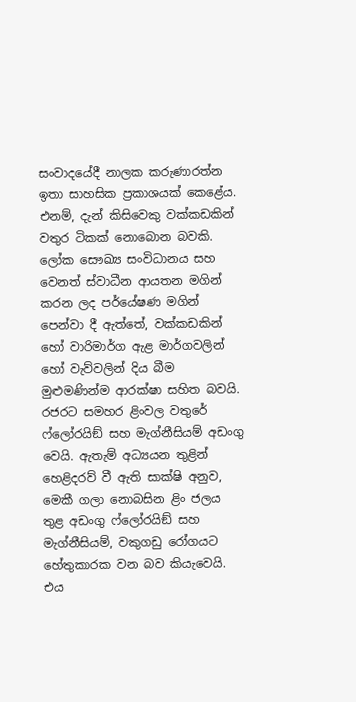සංවාදයේදී නාලක කරුණාරත්න ඉතා සාහසික ප්‍රකාශයක් කෙළේය. එනම්, දැන් කිසිවෙකු වක්කඩකින් වතුර ටිකක් නොබොන බවකි. ලෝක සෞඛ්‍ය සංවිධානය සහ වෙනත් ස්වාධීන ආයතන මගින් කරන ලද පර්යේෂණ මගින් පෙන්වා දී ඇත්තේ, වක්කඩකින් හෝ වාරිමාර්ග ඇළ මාර්ගවලින් හෝ වැව්වලින් දිය බීම මුළුමණින්ම ආරක්ෂා සහිත බවයි. රජරට සමහර ළිංවල වතුරේ ෆ්ලෝරයිඞ් සහ මැග්නීසියම් අඩංගු වෙයි. ඇතැම් අධ්‍යයන තුළින් හෙළිදරව් වී ඇති සාක්ෂි අනුව, මෙකී ගලා නොබසින ළිං ජලය තුළ අඩංගු ෆ්ලෝරයිඞ් සහ මැග්නීසියම්, වකුගඩු රෝගයට හේතුකාරක වන බව කියැවෙයි. එය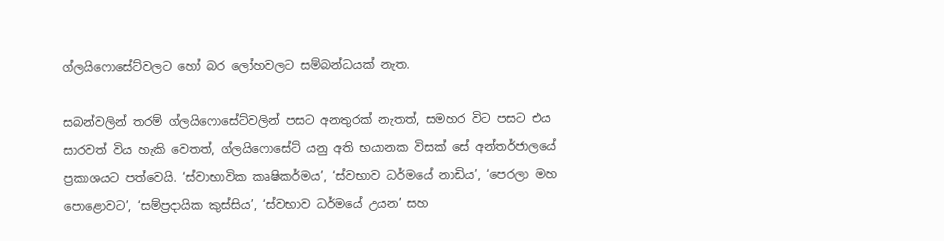ග්ලයිෆොසේට්වලට හෝ බර ලෝහවලට සම්බන්ධයක් නැත.

සබන්වලින් තරම් ග්ලයිෆොසේට්වලින් පසට අනතුරක් නැතත්, සමහර විට පසට එය සාරවත් විය හැකි වෙතත්, ග්ලයිෆොසේට් යනු අති භයානක විසක් සේ අන්තර්ජාලයේ ප්‍රකාශයට පත්වෙයි. ‘ස්වාභාවික කෘෂිකර්මය’, ‘ස්වභාව ධර්මයේ නාඩිය’, ‘පෙරලා මහ පොළොවට’, ‘සම්ප්‍රදායික කුස්සිය’, ‘ස්වභාව ධර්මයේ උයන’ සහ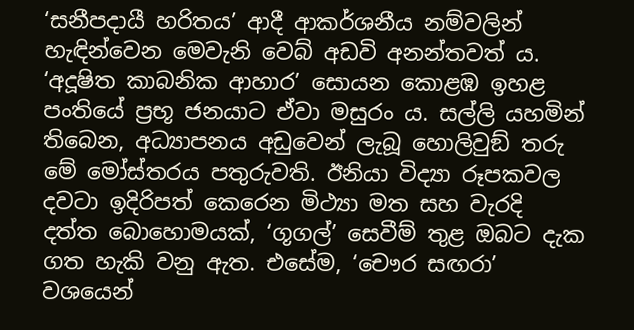‘සනීපදායී හරිතය’ ආදී ආකර්ශනීය නම්වලින් හැඳින්වෙන මෙවැනි වෙබ් අඩවි අනන්තවත් ය. ‘අදූෂිත කාබනික ආහාර’ සොයන කොළඹ ඉහළ පංතියේ ප්‍රභූ ජනයාට ඒවා මසුරං ය. සල්ලි යහමින් තිබෙන, අධ්‍යාපනය අඩුවෙන් ලැබූ හොලිවුඞ් තරු මේ මෝස්තරය පතුරුවති. ඊනියා විද්‍යා රූපකවල දවටා ඉදිරිපත් කෙරෙන මිථ්‍යා මත සහ වැරදි දත්ත බොහොමයක්, ‘ගූගල්’ සෙවීම් තුළ ඔබට දැක ගත හැකි වනු ඇත. එසේම, ‘චෞර සඟරා’ වශයෙන්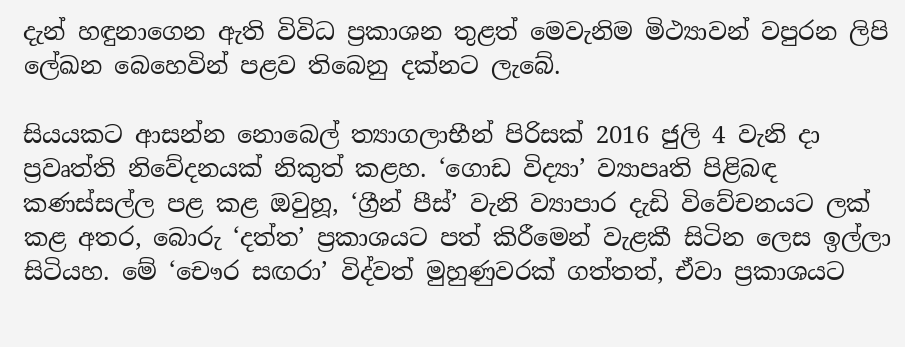දැන් හඳුනාගෙන ඇති විවිධ ප්‍රකාශන තුළත් මෙවැනිම මිථ්‍යාවන් වපුරන ලිපි ලේඛන බෙහෙවින් පළව තිබෙනු දක්නට ලැබේ.

සියයකට ආසන්න නොබෙල් ත්‍යාගලාභීන් පිරිසක් 2016 ජුලි 4 වැනි දා ප්‍රවෘත්ති නිවේදනයක් නිකුත් කළහ. ‘ගොඩ විද්‍යා’ ව්‍යාපෘති පිළිබඳ කණස්සල්ල පළ කළ ඔවුහූ, ‘ග්‍රීන් පීස්’ වැනි ව්‍යාපාර දැඩි විවේචනයට ලක් කළ අතර, බොරු ‘දත්ත’ ප්‍රකාශයට පත් කිරීමෙන් වැළකී සිටින ලෙස ඉල්ලා සිටියහ. මේ ‘චෞර සඟරා’ විද්වත් මුහුණුවරක් ගත්තත්, ඒවා ප්‍රකාශයට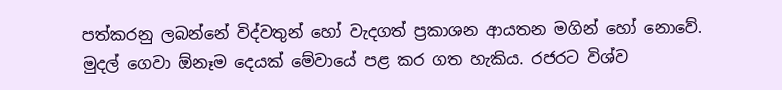පත්කරනු ලබන්නේ විද්වතුන් හෝ වැදගත් ප්‍රකාශන ආයතන මගින් හෝ නොවේ. මුදල් ගෙවා ඕනෑම දෙයක් මේවායේ පළ කර ගත හැකිය. රජරට විශ්ව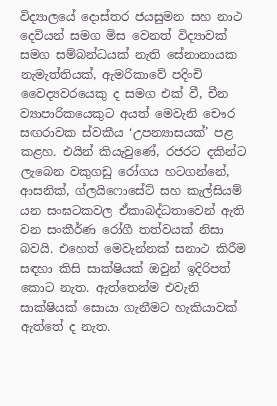විද්‍යාලයේ දොස්තර ජයසුමන සහ නාථ දෙවියන් සමග මිස වෙනත් විද්‍යාවක් සමග සම්බන්ධයක් නැති සේනානායක නැමැත්තියක්, ඇමරිකාවේ පදිංචි වෛද්‍යවරයෙකු ද සමග එක් වී, චීන ව්‍යාපාරිකයෙකුට අයත් මෙවැනි චෞර සඟරාවක ස්වකීය ‘උපන්‍යාසයක්’ පළ කළහ. එයින් කියැවුණේ, රජරට දකින්ට ලැබෙන වකුගඩු රෝගය හටගන්නේ, ආසනික්, ග්ලයිෆොසේට් සහ කැල්සියම් යන සංඝටකවල ඒකාබද්ධතාවෙන් ඇති වන සංකීර්ණ රෝගී තත්වයක් නිසා බවයි. එහෙත් මෙවැන්නක් සනාථ කිරීම සඳහා කිසි සාක්ෂියක් ඔවුන් ඉදිරිපත් කොට නැත. ඇත්තෙන්ම එවැනි සාක්ෂියක් සොයා ගැනීමට හැකියාවක් ඇත්තේ ද නැත.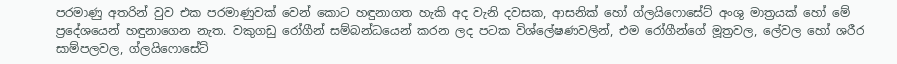පරමාණු අතරින් වුව එක පරමාණුවක් වෙන් කොට හඳුනාගත හැකි අද වැනි දවසක, ආසනික් හෝ ග්ලයිෆොසේට් අංශු මාත්‍රයක් හෝ මේ ප්‍රදේශයෙන් හඳුනාගෙන නැත. වකුගඩු රෝගීන් සම්බන්ධයෙන් කරන ලද පටක විශ්ලේෂණවලින්, එම රෝගීන්ගේ මූත්‍රවල, ලේවල හෝ ශරීර සාම්පලවල, ග්ලයිෆොසේට්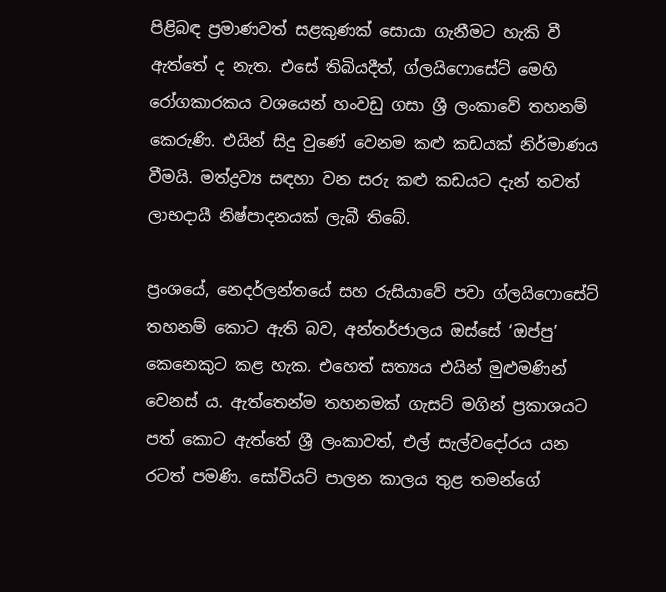පිළිබඳ ප්‍රමාණවත් සළකුණක් සොයා ගැනීමට හැකි වී ඇත්තේ ද නැත. එසේ තිබියදීත්, ග්ලයිෆොසේට් මෙහි රෝගකාරකය වශයෙන් හංවඩු ගසා ශ්‍රී ලංකාවේ තහනම් කෙරුණි. එයින් සිදු වුණේ වෙනම කළු කඩයක් නිර්මාණය වීමයි. මත්ද්‍රව්‍ය සඳහා වන සරු කළු කඩයට දැන් තවත් ලාභදායී නිෂ්පාදනයක් ලැබී තිබේ.

ප්‍රංශයේ, නෙදර්ලන්තයේ සහ රුසියාවේ පවා ග්ලයිෆොසේට් තහනම් කොට ඇති බව, අන්තර්ජාලය ඔස්සේ ‘ඔප්පු’ කෙනෙකුට කළ හැක. එහෙත් සත්‍යය එයින් මුළුමණින් වෙනස් ය. ඇත්තෙන්ම තහනමක් ගැසට් මගින් ප්‍රකාශයට පත් කොට ඇත්තේ ශ්‍රී ලංකාවත්, එල් සැල්වදෝරය යන රටත් පමණි. සෝවියට් පාලන කාලය තුළ තමන්ගේ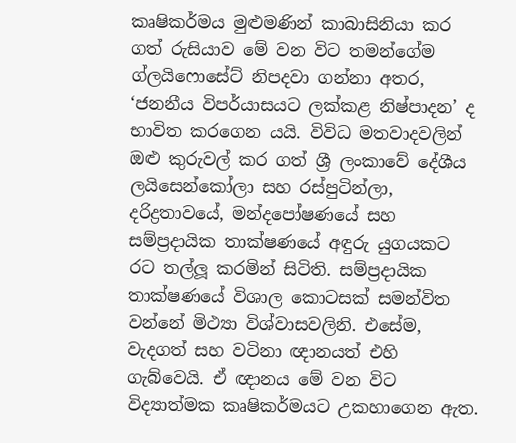කෘෂිකර්මය මුළුමණින් කාබාසිනියා කර ගත් රුසියාව මේ වන විට තමන්ගේම ග්ලයිෆොසේට් නිපදවා ගන්නා අතර, ‘ජනනීය විපර්යාසයට ලක්කළ නිෂ්පාදන’ ද භාවිත කරගෙන යයි. විවිධ මතවාදවලින් ඔළු කුරුවල් කර ගත් ශ්‍රී ලංකාවේ දේශීය ලයිසෙන්කෝලා සහ රස්පුටින්ලා, දරිද්‍රතාවයේ, මන්දපෝෂණයේ සහ සම්ප්‍රදායික තාක්ෂණයේ අඳුරු යුගයකට රට තල්ලූ කරමින් සිටිති. සම්ප්‍රදායික තාක්ෂණයේ විශාල කොටසක් සමන්විත වන්නේ මිථ්‍යා විශ්වාසවලිනි. එසේම, වැදගත් සහ වටිනා ඥානයත් එහි ගැබ්වෙයි. ඒ ඥානය මේ වන විට විද්‍යාත්මක කෘෂිකර්මයට උකහාගෙන ඇත.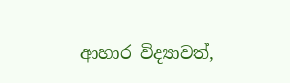ආහාර විද්‍යාවත්,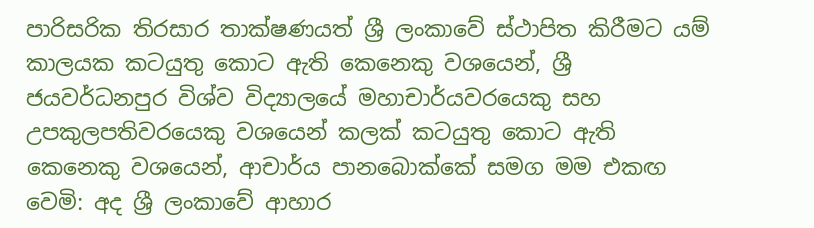පාරිසරික තිරසාර තාක්ෂණයත් ශ්‍රී ලංකාවේ ස්ථාපිත කිරීමට යම් කාලයක කටයුතු කොට ඇති කෙනෙකු වශයෙන්, ශ්‍රී ජයවර්ධනපුර විශ්ව විද්‍යාලයේ මහාචාර්යවරයෙකු සහ උපකුලපතිවරයෙකු වශයෙන් කලක් කටයුතු කොට ඇති කෙනෙකු වශයෙන්, ආචාර්ය පානබොක්කේ සමග මම එකඟ වෙමි: අද ශ්‍රී ලංකාවේ ආහාර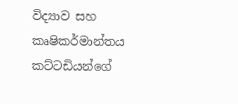විද්‍යාව සහ කෘෂිකර්මාන්තය කට්ටඩියන්ගේ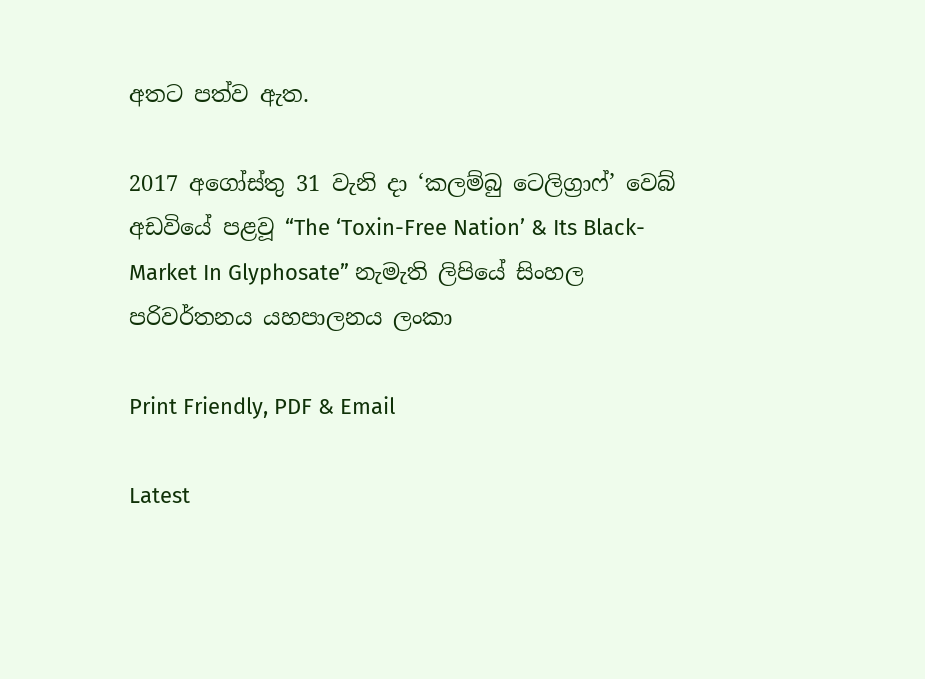අතට පත්ව ඇත.

2017 අගෝස්තු 31 වැනි දා ‘කලම්බු ටෙලිග්‍රාෆ්’ වෙබ් අඩවියේ පළවූ “The ‘Toxin-Free Nation’ & Its Black-Market In Glyphosate” නැමැති ලිපියේ සිංහල පරිවර්තනය යහපාලනය ලංකා

Print Friendly, PDF & Email

Latest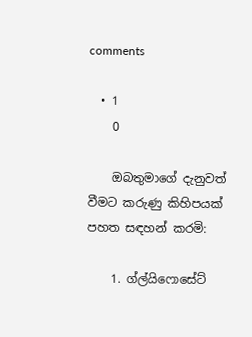comments

  • 1
    0

    ඔබතුමාගේ දැනුවත් වීමට කරුණු කිහිපයක් පහත සඳහන් කරමි:

    1. ග්ල්යිෆොසේට්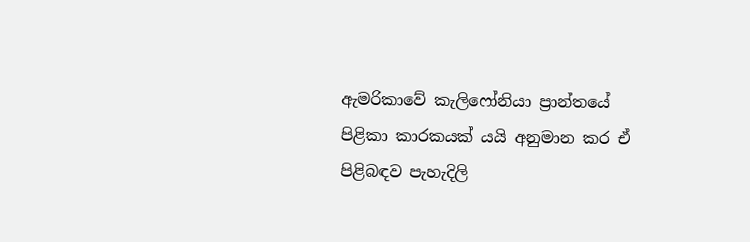ඇමරිකාවේ කැලිෆෝනියා ප්‍රාන්තයේ පිළිකා කාරකයක් යයි අනුමාන කර ඒ පිළිබඳව පැහැදිලි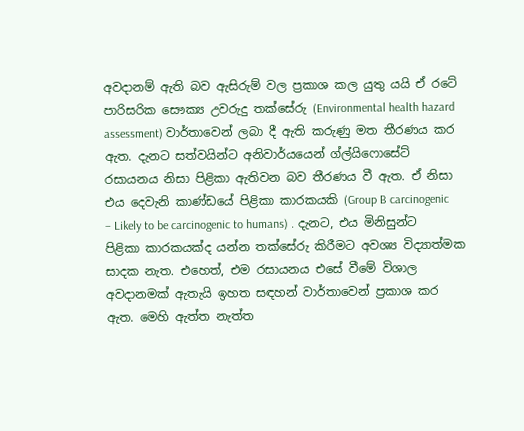අවදානම් ඇති බව ඇසිරුම් වල ප්‍රකාශ කල යුතු යයි ඒ රටේ පාරිසරික සෞක්‍ය උවරුදු තක්සේරු (Environmental health hazard assessment) වාර්තාවෙන් ලබා දී ඇති කරුණු මත තීරණය කර ඇත. දැනට සත්වයින්ට අනිවාර්යයෙන් ග්ල්යිෆොසේට් රසායනය නිසා පිළිකා ඇතිවන බව තීරණය වී ඇත. ඒ නිසා එය දෙවැනි කාණ්ඩයේ පිළිකා කාරකයකි (Group B carcinogenic – Likely to be carcinogenic to humans) . දැනට, එය මිනිසුන්ට පිළිකා කාරකයක්ද යන්න තක්සේරු කිරීමට අවශ්‍ය විද්‍යාත්මක සාදක නැත. එහෙත්, එම රසායනය එසේ වීමේ විශාල අවදානමක් ඇතැයි ඉහත සඳහන් වාර්තාවෙන් ප්‍රකාශ කර ඇත. මෙහි ඇත්ත නැත්ත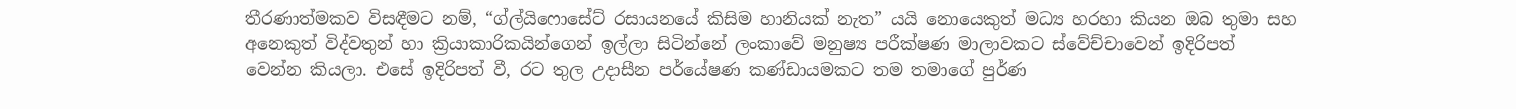තීරණාත්මකව විසඳීමට නම්, “ග්ල්යිෆොසේට් රසායනයේ කිසිම හානියක් නැත” යයි නොයෙකුත් මධ්‍ය හරහා කියන ඔබ තුමා සහ අනෙකුත් විද්වතුන් හා ක්‍රියාකාරිකයින්ගෙන් ඉල්ලා සිටින්නේ ලංකාවේ මනුෂ්‍ය පරීක්ෂණ මාලාවකට ස්වේච්චාවෙන් ඉදිරිපත් වෙන්න කියලා. එසේ ඉදිරිපත් වී, රට තුල උදාසීන පර්යේෂණ කණ්ඩායමකට තම තමාගේ පුර්ණ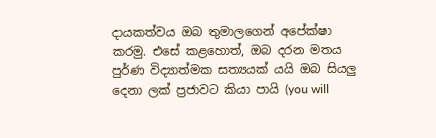දායකත්වය ඔබ තුමාලගෙන් අපේක්ෂා කරමු. එසේ කළහොත්, ඔබ දරන මතය පුර්ණ විද්‍යාත්මක සත්‍යයක් යයි ඔබ සියලු දෙනා ලක් ප්‍රජාවට කියා පායි (you will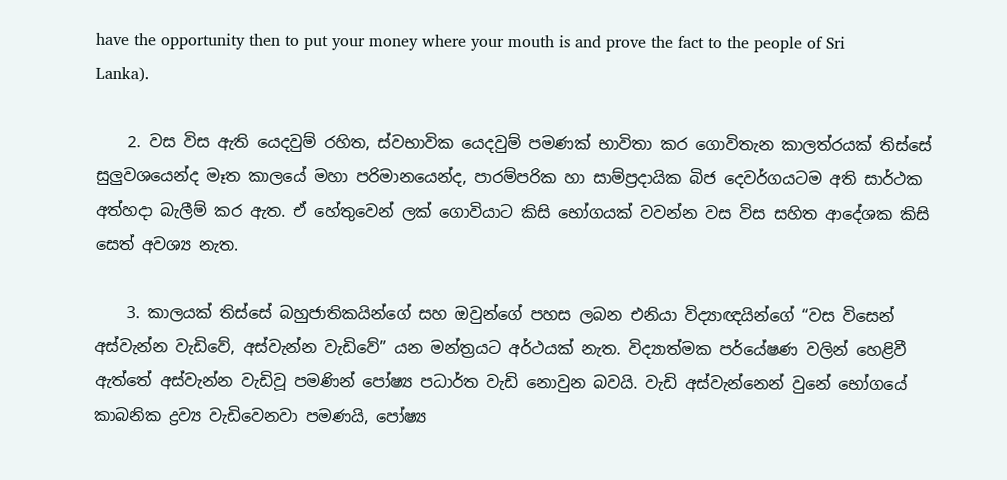have the opportunity then to put your money where your mouth is and prove the fact to the people of Sri Lanka).

    2. වස විස ඇති යෙදවුම් රහිත, ස්වභාවික යෙදවුම් පමණක් භාවිතා කර ගොවිතැන කාලත්රයක් තිස්සේ සුලුවශයෙන්ද මෑත කාලයේ මහා පරිමානයෙන්ද, පාරම්පරික හා සාම්ප්‍රදායික බිජ දෙවර්ගයටම අති සාර්ථක අත්හදා බැලීම් කර ඇත. ඒ හේතුවෙන් ලක් ගොවියාට කිසි භෝගයක් වවන්න වස විස සහිත ආදේශක කිසි සෙත් අවශ්‍ය නැත.

    3. කාලයක් තිස්සේ බහුජාතිකයින්ගේ සහ ඔවුන්ගේ පහස ලබන එනියා විද්‍යාඥයින්ගේ “වස විසෙන් අස්වැන්න වැඩිවේ, අස්වැන්න වැඩිවේ” යන මන්ත්‍රයට අර්ථයක් නැත. විද්‍යාත්මක පර්යේෂණ වලින් හෙළිවී ඇත්තේ අස්වැන්න වැඩිවූ පමණින් පෝෂ්‍ය පධාර්ත වැඩි නොවුන බවයි. වැඩි අස්වැන්නෙන් වුනේ භෝගයේ කාබනික ද්‍රව්‍ය වැඩිවෙනවා පමණයි, පෝෂ්‍ය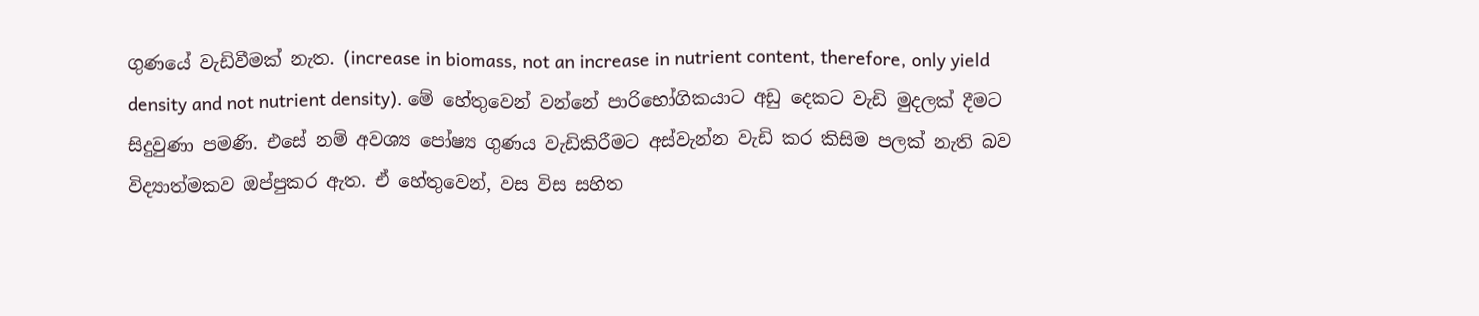ගුණයේ වැඩිවීමක් නැත. (increase in biomass, not an increase in nutrient content, therefore, only yield density and not nutrient density). මේ හේතුවෙන් වන්නේ පාරිභෝගිකයාට අඩු දෙකට වැඩි මුදලක් දීමට සිදුවුණා පමණි. එසේ නම් අවශ්‍ය පෝෂ්‍ය ගුණය වැඩිකිරීමට අස්වැන්න වැඩි කර කිසිම පලක් නැති බව විද්‍යාත්මකව ඔප්පුකර ඇත. ඒ හේතුවෙන්, වස විස සහිත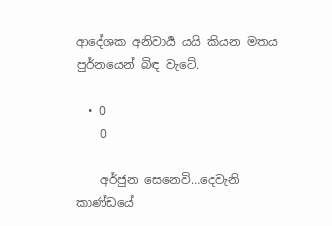ආදේශක අනිවාර්‍ය යයි කියන මතය පුර්නයෙන් බිඳ වැටේ.

  • 0
    0

    අර්ජුන සෙනෙවි…දෙවැනි කාණ්ඩයේ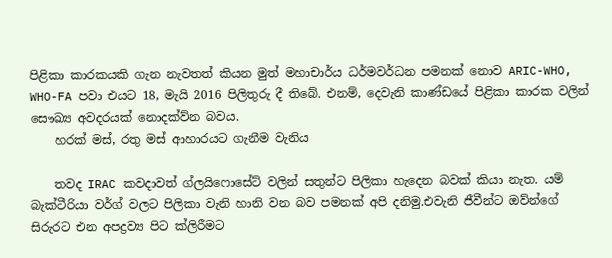පිළිකා කාරකයකි ගැන නැවතත් කියන මුත් මහාචාර්ය ධර්මවර්ධන පමනක් නොව ARIC-WHO, WHO-FA පවා එයට 18, මැයි 2016 පිලිතුරු දී තිබේ. එනම්, දෙවැනි කාණ්ඩයේ පිළිකා කාරක වලින් සෞඛ්‍ය අවදරයක් නොදක්ව්න බවය.
    හරක් මස්, රතු මස් ආහාරයට ගැනීම වැනිය

    තවද IRAC කවදාවත් ග්ලයිෆොසේට් වලින් සතුන්ට පිලිකා හැදෙන බවක් කියා නැත. යම් බැක්ටීරියා වර්ග් වලට පිලිකා වැනි හානි වන බව පමනක් අපි දනිමු.එවැනි ජීවීන්ට ඔව්න්ගේ සිරුරට එන අපද්‍රව්‍ය පිට ක්ලිරීමට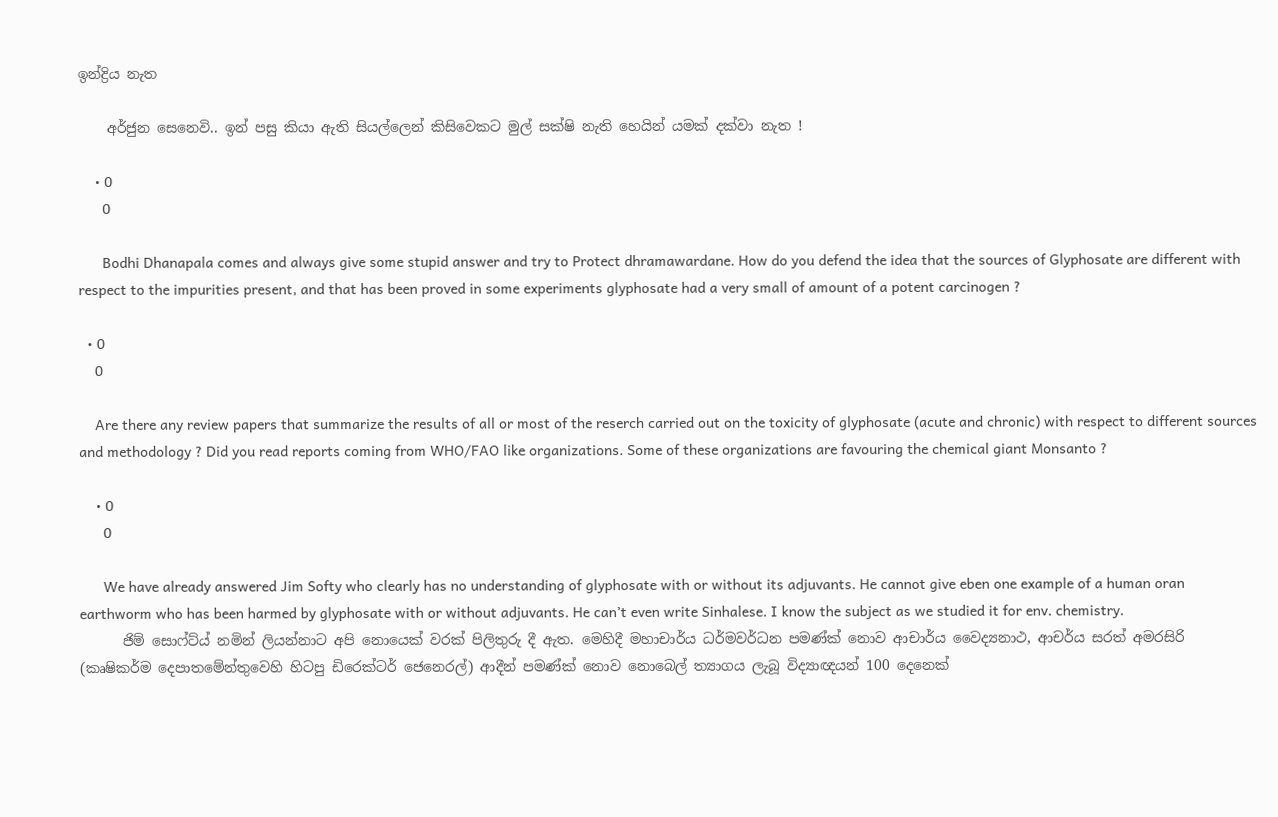ඉන්ද්‍රිය නැත

    අර්ජුන සෙනෙවි.. ඉන් පසු කියා ඇති සියල්ලෙන් කිසිවෙකට මුල් සක්ෂි නැති හෙයින් යමක් දක්වා නැත !

    • 0
      0

      Bodhi Dhanapala comes and always give some stupid answer and try to Protect dhramawardane. How do you defend the idea that the sources of Glyphosate are different with respect to the impurities present, and that has been proved in some experiments glyphosate had a very small of amount of a potent carcinogen ?

  • 0
    0

    Are there any review papers that summarize the results of all or most of the reserch carried out on the toxicity of glyphosate (acute and chronic) with respect to different sources and methodology ? Did you read reports coming from WHO/FAO like organizations. Some of these organizations are favouring the chemical giant Monsanto ?

    • 0
      0

      We have already answered Jim Softy who clearly has no understanding of glyphosate with or without its adjuvants. He cannot give eben one example of a human oran earthworm who has been harmed by glyphosate with or without adjuvants. He can’t even write Sinhalese. I know the subject as we studied it for env. chemistry.
      ජිම් සොෆ්ට්ය් නමින් ලියන්නාට අපි නොයෙක් වරක් පිලිතුරු දී ඇත. මෙහිදී මහාචාර්ය ධර්මවර්ධන පමණ්ක් නොව ආචාර්ය වෛද්‍යනාථ, ආචර්ය සරත් අමරසිරි (කෘෂිකර්ම දෙපාතමේන්තුවෙහි හිටපු ඩිරෙක්ටර් ජෙනෙරල්) ආදීන් පමණ්ක් නොව නොබෙල් ත්‍යාගය ලැබූ විද්‍යාඥයන් 100 දෙනෙක්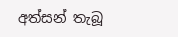අත්සන් තැබූ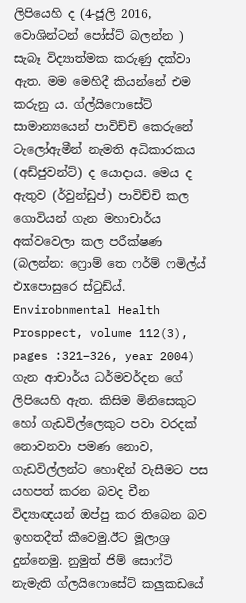ලිපියෙහි ද (4-ජූලි 2016, වොශින්ටන් පෝස්ට් බලන්න ) සැබෑ විද්‍යාත්මක කරුණු දක්වා ඇත. මම මෙහිදී කියන්නේ එම කරුනු ය. ග්ල්යිෆොසේට් සාමාන්‍යයෙන් පාවිච්චි කෙරුනේ ටැලෝඇමීන් නැමති අධිකාරකය (අඩ්ජුවන්ට්) ද යොදාය. මෙය ද ඇතුව (ර්වුන්ඩුප්) පාවිච්චි කල ගොවියන් ගැන මහාචාර්ය අක්වවෙලා කල පරීක්ෂණ (බලන්න: ෆ්‍රොම් තෙ ෆර්ම් ෆමිල්ය් එxපොසුරෙ ස්ටුඩ්ය්. Envirobnmental Health Prosppect, volume 112(3), pages :321–326, year 2004) ගැන ආචාර්ය ධර්මවර්දන ගේ ලිපියෙහි ඇත. කිසිම මිනිසෙකුට හෝ ගැඩවිල්ලෙකුට පවා වරදක් නොවනවා පමණ නොව, ගැඩවිල්ලන්ට හොඳින් වැසීමට පස යහපත් කරන බවද චීන විද්‍යාඥයන් ඔප්පු කර තිබෙන බව ඉහතදීත් කීවෙමු.ඊට මූලාශ්‍ර දුන්නෙමු. නුමුත් ජිම් සොෆ්ටි නැමැති ග්ලයිෆොසේට් කලුකඩයේ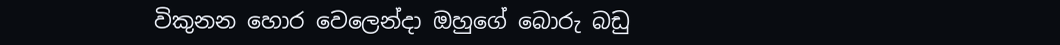විකුනන හොර වෙලෙන්දා ඔහුගේ බොරු බඩු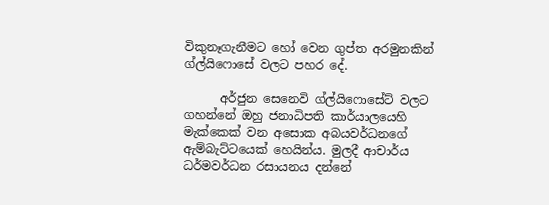විකුනෑගැනීමට හෝ වෙන ගුප්ත අරමුනකින් ග්ල්යිෆොසේ වලට පහර දේ.

      අර්ජුන සෙනෙවි ග්ල්යිෆොසේට් වලට ගහන්නේ ඔහු ජනාධිපති කාර්යාලයෙහි මැක්කෙක් වන අසොක අබයවර්ධනගේ ඇම්බැට්ටයෙක් හෙයින්ය. මුලදී ආචාර්ය ධර්මවර්ධන රසායනය දන්නේ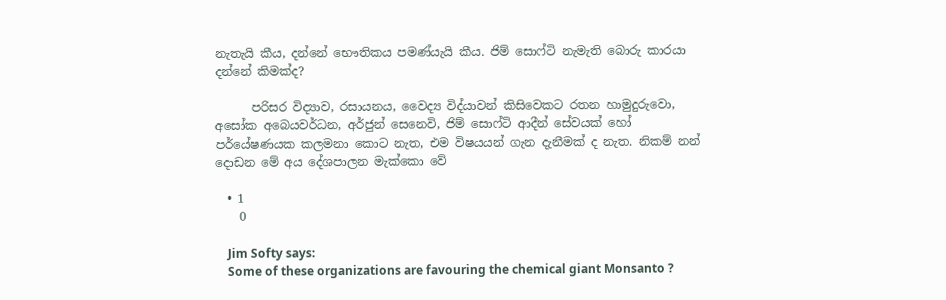නැතැයි කීය, දන්නේ භෞතිකය පමණ්යැයි කීය. ජිම් සොෆ්ටි නැමැති බොරු කාරයා දන්නේ කිමක්ද?

      පරිසර විද්‍යාව, රසායනය, වෛද්‍ය විද්යාවන් කිසිවෙකට රතන හාමුදුරුවො, අසෝක අබෙයවර්ධන, අර්ජුන් සෙනෙවි, ජිම් සොෆ්ටි ආදීන් සේවයක් හෝ පර්යේෂණයක කලමනා කොට නැත, එම විෂයයන් ගැන දැනීමක් ද නැත. නිකම් නන් දොඩන මේ අය දේශපාලන මැක්කො වේ

  • 1
    0

    Jim Softy says:
    Some of these organizations are favouring the chemical giant Monsanto ?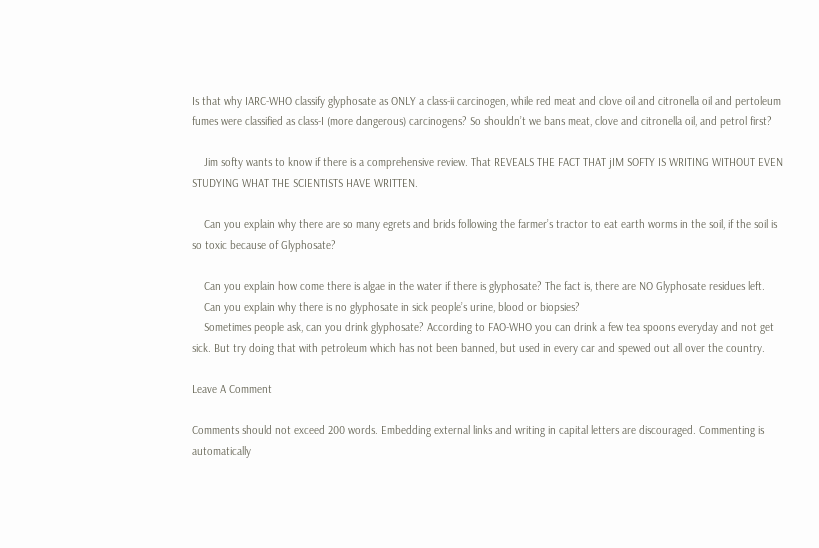Is that why IARC-WHO classify glyphosate as ONLY a class-ii carcinogen, while red meat and clove oil and citronella oil and pertoleum fumes were classified as class-I (more dangerous) carcinogens? So shouldn’t we bans meat, clove and citronella oil, and petrol first?

    Jim softy wants to know if there is a comprehensive review. That REVEALS THE FACT THAT jIM SOFTY IS WRITING WITHOUT EVEN STUDYING WHAT THE SCIENTISTS HAVE WRITTEN.

    Can you explain why there are so many egrets and brids following the farmer’s tractor to eat earth worms in the soil, if the soil is so toxic because of Glyphosate?

    Can you explain how come there is algae in the water if there is glyphosate? The fact is, there are NO Glyphosate residues left.
    Can you explain why there is no glyphosate in sick people’s urine, blood or biopsies?
    Sometimes people ask, can you drink glyphosate? According to FAO-WHO you can drink a few tea spoons everyday and not get sick. But try doing that with petroleum which has not been banned, but used in every car and spewed out all over the country.

Leave A Comment

Comments should not exceed 200 words. Embedding external links and writing in capital letters are discouraged. Commenting is automatically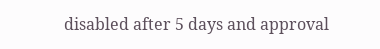disabled after 5 days and approval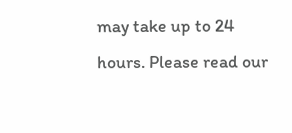may take up to 24 hours. Please read our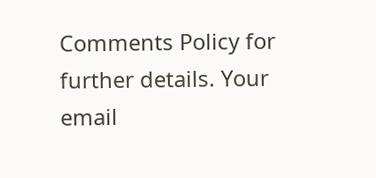Comments Policy for further details. Your email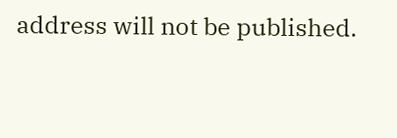address will not be published.